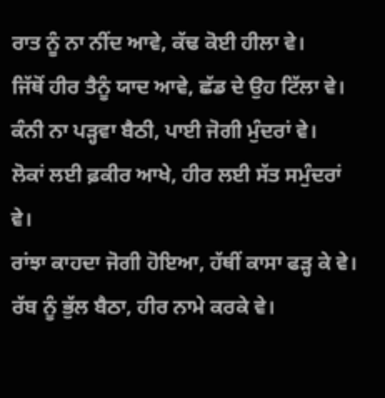ਰਾਤ ਨੂੰ ਨਾ ਨੀਂਦ ਆਵੇ, ਕੱਢ ਕੋਈ ਹੀਲਾ ਵੇ।
ਜਿੱਥੋਂ ਹੀਰ ਤੈਨੂੰ ਯਾਦ ਆਵੇ, ਛੱਡ ਦੇ ਉਹ ਟਿੱਲਾ ਵੇ।
ਕੰਨੀ ਨਾ ਪੜ੍ਹਵਾ ਬੈਠੀ, ਪਾਈ ਜੋਗੀ ਮੁੰਦਰਾਂ ਵੇ।
ਲੋਕਾਂ ਲਈ ਫ਼ਕੀਰ ਆਖੇ, ਹੀਰ ਲਈ ਸੱਤ ਸਮੁੰਦਰਾਂ ਵੇ।
ਰਾਂਝਾ ਕਾਹਦਾ ਜੋਗੀ ਹੋਇਆ, ਹੱਥੀਂ ਕਾਸਾ ਫੜ੍ਹ ਕੇ ਵੇ।
ਰੱਬ ਨੂੰ ਭੁੱਲ ਬੈਠਾ, ਹੀਰ ਨਾਮੇ ਕਰਕੇ ਵੇ।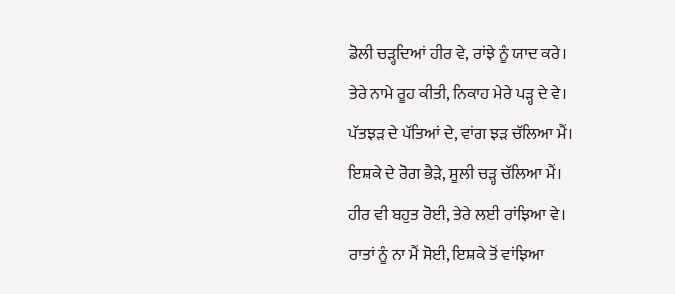ਡੋਲੀ ਚੜ੍ਹਦਿਆਂ ਹੀਰ ਵੇ, ਰਾਂਝੇ ਨੂੰ ਯਾਦ ਕਰੇ।
ਤੇਰੇ ਨਾਮੇ ਰੂਹ ਕੀਤੀ, ਨਿਕਾਹ ਮੇਰੇ ਪੜ੍ਹ ਦੇ ਵੇ।
ਪੱਤਝੜ ਦੇ ਪੱਤਿਆਂ ਦੇ, ਵਾਂਗ ਝੜ ਚੱਲਿਆ ਮੈਂ।
ਇਸ਼ਕੇ ਦੇ ਰੋਗ ਭੈੜੇ, ਸੂਲੀ ਚੜ੍ਹ ਚੱਲਿਆ ਮੈਂ।
ਹੀਰ ਵੀ ਬਹੁਤ ਰੋਈ, ਤੇਰੇ ਲਈ ਰਾਂਝਿਆ ਵੇ।
ਰਾਤਾਂ ਨੂੰ ਨਾ ਮੈਂ ਸੋਈ, ਇਸ਼ਕੇ ਤੋਂ ਵਾਂਝਿਆ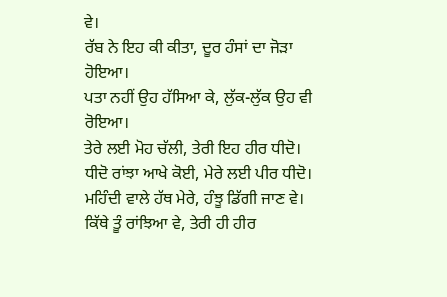ਵੇ।
ਰੱਬ ਨੇ ਇਹ ਕੀ ਕੀਤਾ, ਦੂਰ ਹੰਸਾਂ ਦਾ ਜੋੜਾ ਹੋਇਆ।
ਪਤਾ ਨਹੀਂ ਉਹ ਹੱਸਿਆ ਕੇ, ਲੁੱਕ-ਲੁੱਕ ਉਹ ਵੀ ਰੋਇਆ।
ਤੇਰੇ ਲਈ ਮੋਹ ਚੱਲੀ, ਤੇਰੀ ਇਹ ਹੀਰ ਧੀਦੋ।
ਧੀਦੋ ਰਾਂਝਾ ਆਖੇ ਕੋਈ, ਮੇਰੇ ਲਈ ਪੀਰ ਧੀਦੋ।
ਮਹਿੰਦੀ ਵਾਲੇ ਹੱਥ ਮੇਰੇ, ਹੰਝੂ ਡਿੱਗੀ ਜਾਣ ਵੇ।
ਕਿੱਥੇ ਤੂੰ ਰਾਂਝਿਆ ਵੇ, ਤੇਰੀ ਹੀ ਹੀਰ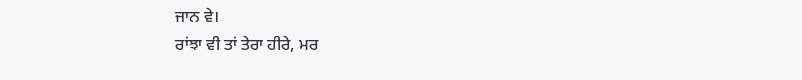ਜਾਨ ਵੇ।
ਰਾਂਝਾ ਵੀ ਤਾਂ ਤੇਰਾ ਹੀਰੇ, ਮਰ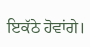ਇਕੱਠੇ ਹੋਵਾਂਗੇ।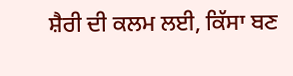ਸ਼ੈਰੀ ਦੀ ਕਲਮ ਲਈ, ਕਿੱਸਾ ਬਣ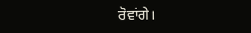ਰੋਵਾਂਗੇ।